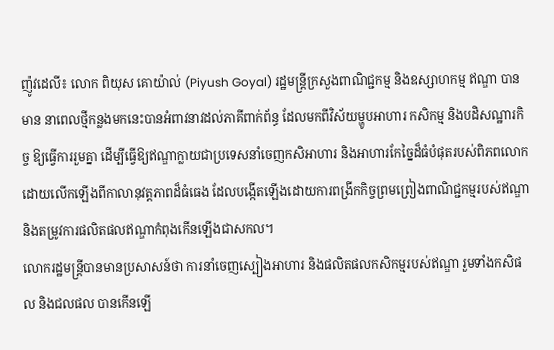ញ៉ូវដេលី៖ លោក ពិយុស គោយ៉ាល់ (Piyush Goyal) រដ្ឋមន្ត្រីក្រសួងពាណិជ្ជកម្ម និងឧស្សាហកម្ម ឥណ្ឌា បានមាន នាពេលថ្មីកន្លងមកនេះបានអំពាវនាវដល់ភាគីពាក់ព័ន្ធ ដែលមកពីវិស័យម្ហូបអាហារ កសិកម្ម និងបដិសណ្ឋារកិច្ច ឱ្យធ្វើការរួមគ្នា ដើម្បីធ្វើឱ្យឥណ្ឌាក្លាយជាប្រទេសនាំចេញកសិអាហារ និងអាហារកែច្នៃដ៏ធំបំផុតរបស់ពិភពលោក ដោយលើកឡើងពីកាលានុវត្តភាពដ៏ធំធេង ដែលបង្កើតឡើងដោយការពង្រីកកិច្ចព្រមព្រៀងពាណិជ្ជកម្មរបស់ឥណ្ឌា និងតម្រូវការផលិតផលឥណ្ឌាកំពុងកើនឡើងជាសកល។
លោករដ្ឋមន្ត្រីបានមានប្រសាសន៍ថា ការនាំចេញស្បៀងអាហារ និងផលិតផលកសិកម្មរបស់ឥណ្ឌា រួមទាំងកសិផល និងជលផល បានកើនឡើ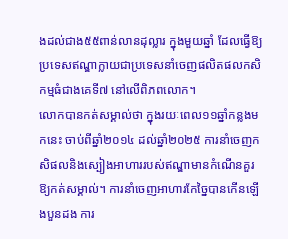ងដល់ជាង៥៥ពាន់លានដុល្លារ ក្នុងមួយឆ្នាំ ដែលធ្វើឱ្យប្រទេសឥណ្ឌាក្លាយជាប្រទេសនាំចេញផលិតផលកសិកម្មធំជាងគេទី៧ នៅលើពិភពលោក។
លោកបានកត់សម្គាល់ថា ក្នុងរយៈពេល១១ឆ្នាំកន្លងមកនេះ ចាប់ពីឆ្នាំ២០១៤ ដល់ឆ្នាំ២០២៥ ការនាំចេញកសិផលនិងស្បៀងអាហាររបស់ឥណ្ឌាមានកំណើនគួរឱ្យកត់សម្គាល់។ ការនាំចេញអាហារកែច្នៃបានកើនឡើងបួនដង ការ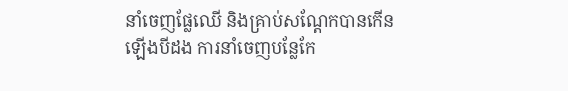នាំចេញផ្លែឈើ និងគ្រាប់សណ្ដែកបានកើនឡើងបីដង ការនាំចេញបន្លែកែ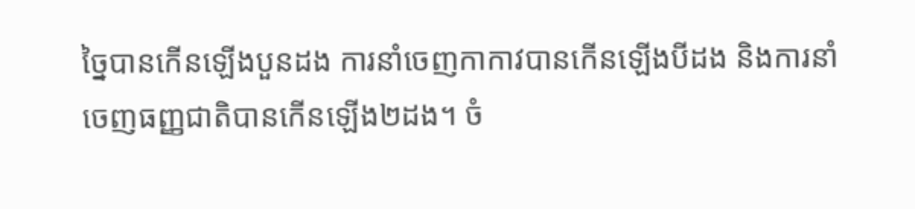ច្នៃបានកើនឡើងបួនដង ការនាំចេញកាកាវបានកើនឡើងបីដង និងការនាំចេញធញ្ញជាតិបានកើនឡើង២ដង។ ចំ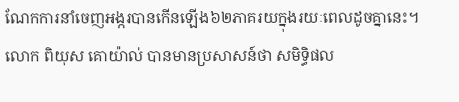ណែកការនាំចេញអង្ករបានកើនឡើង៦២ភាគរយក្នុងរយៈពេលដូចគ្នានេះ។
លោក ពិយុស គោយ៉ាល់ បានមានប្រសាសន៍ថា សមិទ្ធិផល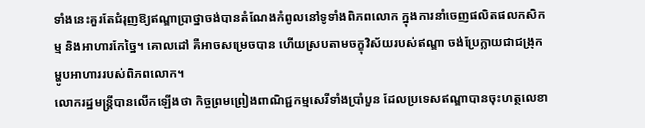ទាំងនេះគួរតែជំរុញឱ្យឥណ្ឌាប្រាថ្នាចង់បានតំណែងកំពូលនៅទូទាំងពិភពលោក ក្នុងការនាំចេញផលិតផលកសិកម្ម និងអាហារកែច្នៃ។ គោលដៅ គឺអាចសម្រេចបាន ហើយស្របតាមចក្ខុវិស័យរបស់ឥណ្ឌា ចង់ប្រែក្លាយជាជង្រុកម្ហូបអាហាររបស់ពិភពលោក។
លោករដ្ឋមន្ត្រីបានលើកឡើងថា កិច្ចព្រមព្រៀងពាណិជ្ជកម្មសេរីទាំងប្រាំបួន ដែលប្រទេសឥណ្ឌាបានចុះហត្ថលេខា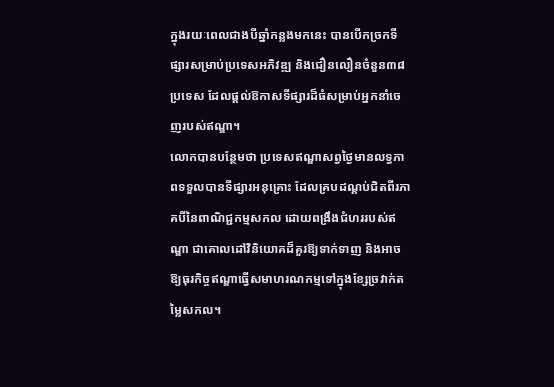ក្នុងរយៈពេលជាងបីឆ្នាំកន្លងមកនេះ បានបើកច្រកទីផ្សារសម្រាប់ប្រទេសអភិវឌ្ឍ និងជឿនលឿនចំនួន៣៨ប្រទេស ដែលផ្តល់ឱកាសទីផ្សារដ៏ធំសម្រាប់អ្នកនាំចេញរបស់ឥណ្ឌា។
លោកបានបន្ថែមថា ប្រទេសឥណ្ឌាសព្វថ្ងៃមានលទ្ធភាពទទួលបានទីផ្សារអនុគ្រោះ ដែលគ្របដណ្តប់ជិតពីរភាគបីនៃពាណិជ្ជកម្មសកល ដោយពង្រឹងជំហររបស់ឥណ្ឌា ជាគោលដៅវិនិយោគដ៏គួរឱ្យទាក់ទាញ និងអាចឱ្យធុរកិច្ចឥណ្ឌាធ្វើសមាហរណកម្មទៅក្នុងខ្សែច្រវាក់តម្លៃសកល។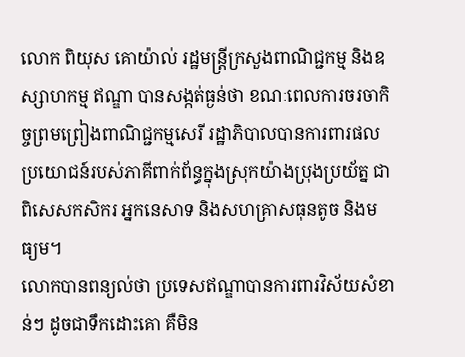លោក ពិយុស គោយ៉ាល់ រដ្ឋមន្ត្រីក្រសួងពាណិជ្ជកម្ម និងឧស្សាហកម្ម ឥណ្ឌា បានសង្កត់ធ្ងន់ថា ខណៈពេលការចរចាកិច្ចព្រមព្រៀងពាណិជ្ជកម្មសេរី រដ្ឋាភិបាលបានការពារផលប្រយោជន៍របស់ភាគីពាក់ព័ន្ធក្នុងស្រុកយ៉ាងប្រុងប្រយ័ត្ន ជាពិសេសកសិករ អ្នកនេសាទ និងសហគ្រាសធុនតូច និងមធ្យម។
លោកបានពន្យល់ថា ប្រទេសឥណ្ឌាបានការពារវិស័យសំខាន់ៗ ដូចជាទឹកដោះគោ គឺមិន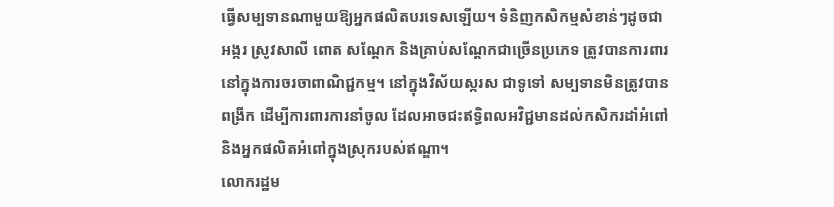ធ្វើសម្បទានណាមួយឱ្យអ្នកផលិតបរទេសឡើយ។ ទំនិញកសិកម្មសំខាន់ៗដូចជា អង្ករ ស្រូវសាលី ពោត សណ្តែក និងគ្រាប់សណ្ដែកជាច្រើនប្រភេទ ត្រូវបានការពារនៅក្នុងការចរចាពាណិជ្ជកម្ម។ នៅក្នុងវិស័យស្ករស ជាទូទៅ សម្បទានមិនត្រូវបានពង្រីក ដើម្បីការពារការនាំចូល ដែលអាចជះឥទ្ធិពលអវិជ្ជមានដល់កសិករដាំអំពៅ និងអ្នកផលិតអំពៅក្នុងស្រុករបស់ឥណ្ឌា។
លោករដ្ឋម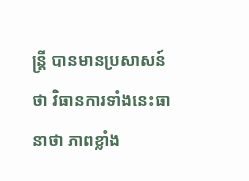ន្ត្រី បានមានប្រសាសន៍ថា វិធានការទាំងនេះធានាថា ភាពខ្លាំង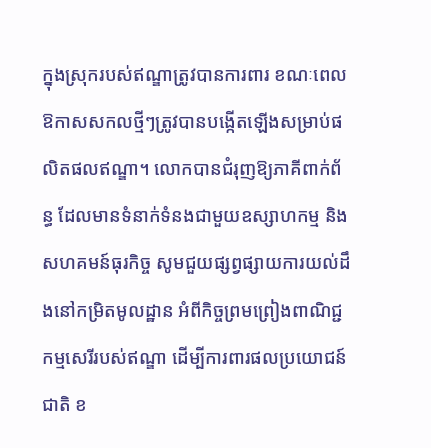ក្នុងស្រុករបស់ឥណ្ឌាត្រូវបានការពារ ខណៈពេលឱកាសសកលថ្មីៗត្រូវបានបង្កើតឡើងសម្រាប់ផលិតផលឥណ្ឌា។ លោកបានជំរុញឱ្យភាគីពាក់ព័ន្ធ ដែលមានទំនាក់ទំនងជាមួយឧស្សាហកម្ម និងសហគមន៍ធុរកិច្ច សូមជួយផ្សព្វផ្សាយការយល់ដឹងនៅកម្រិតមូលដ្ឋាន អំពីកិច្ចព្រមព្រៀងពាណិជ្ជកម្មសេរីរបស់ឥណ្ឌា ដើម្បីការពារផលប្រយោជន៍ជាតិ ខ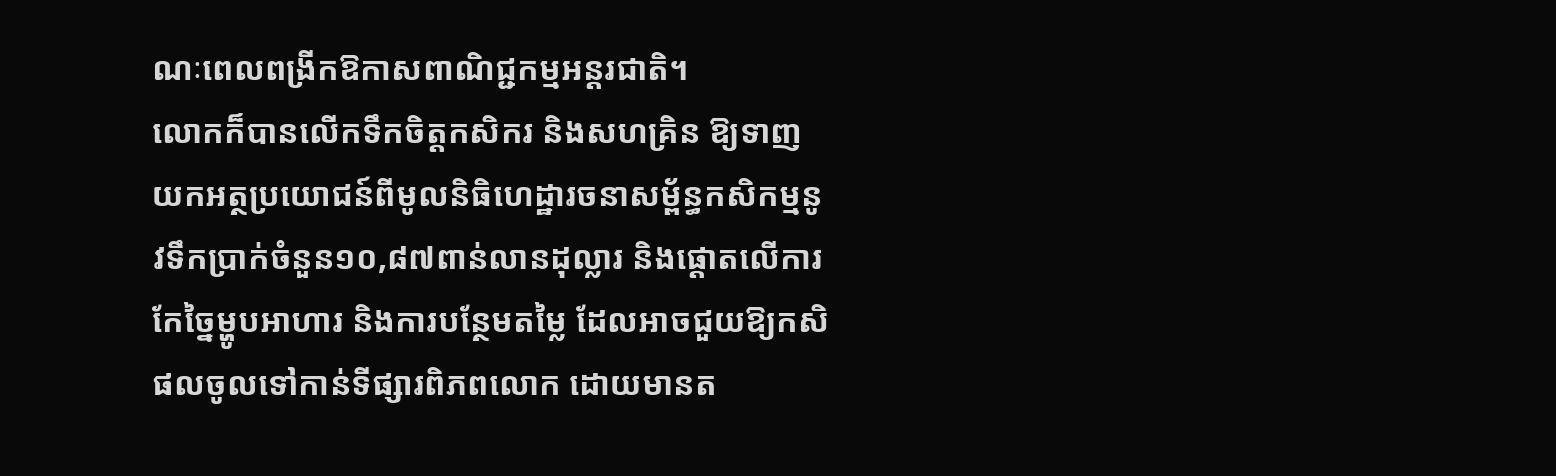ណៈពេលពង្រីកឱកាសពាណិជ្ជកម្មអន្តរជាតិ។
លោកក៏បានលើកទឹកចិត្តកសិករ និងសហគ្រិន ឱ្យទាញយកអត្ថប្រយោជន៍ពីមូលនិធិហេដ្ឋារចនាសម្ព័ន្ធកសិកម្មនូវទឹកប្រាក់ចំនួន១០,៨៧ពាន់លានដុល្លារ និងផ្តោតលើការកែច្នៃម្ហូបអាហារ និងការបន្ថែមតម្លៃ ដែលអាចជួយឱ្យកសិផលចូលទៅកាន់ទីផ្សារពិភពលោក ដោយមានត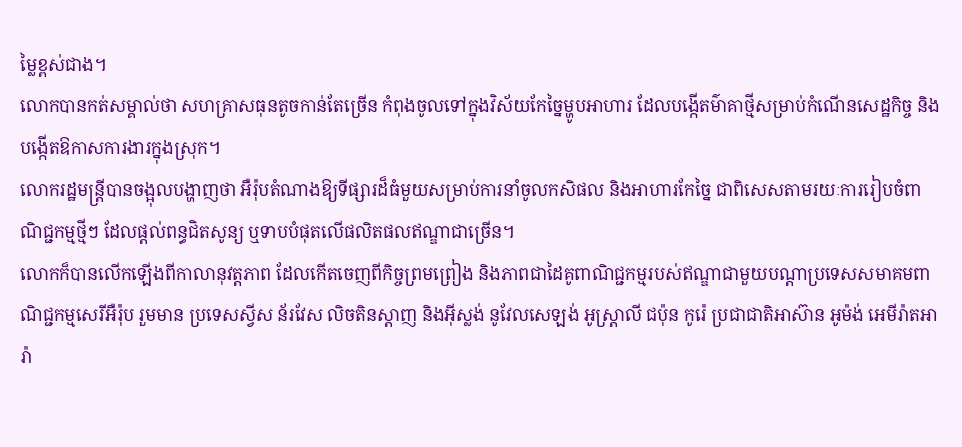ម្លៃខ្ពស់ជាង។
លោកបានកត់សម្គាល់ថា សហគ្រាសធុនតូចកាន់តែច្រើន កំពុងចូលទៅក្នុងវិស័យកែច្នៃម្ហូបអាហារ ដែលបង្កើតម៌ាគាថ្មីសម្រាប់កំណើនសេដ្ឋកិច្ច និងបង្កើតឱកាសការងារក្នុងស្រុក។
លោករដ្ឋមន្ត្រីបានចង្អុលបង្ហាញថា អឺរ៉ុបតំណាងឱ្យទីផ្សារដ៏ធំមួយសម្រាប់ការនាំចូលកសិផល និងអាហារកែច្នៃ ជាពិសេសតាមរយៈការរៀបចំពាណិជ្ជកម្មថ្មីៗ ដែលផ្តល់ពន្ធជិតសូន្យ ឬទាបបំផុតលើផលិតផលឥណ្ឌាជាច្រើន។
លោកក៏បានលើកឡើងពីកាលានុវត្តភាព ដែលកើតចេញពីកិច្ចព្រមព្រៀង និងភាពជាដៃគូពាណិជ្ជកម្មរបស់ឥណ្ឌាជាមួយបណ្តាប្រទេសសមាគមពាណិជ្ជកម្មសេរីអឺរ៉ុប រួមមាន ប្រទេសស្វីស ន័រវែស លិចតិនស្តាញ និងអ៊ីស្លង់ នូវែលសេឡង់ អូស្ត្រាលី ជប៉ុន កូរ៉េ ប្រជាជាតិអាស៊ាន អូម៉ង់ អេមីរ៉ាតអារ៉ា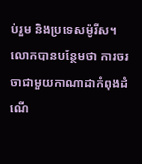ប់រួម និងប្រទេសម៉ូរីស។
លោកបានបន្ថែមថា ការចរចាជាមួយកាណាដាកំពុងដំណើ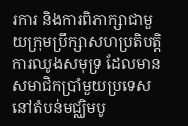រការ និងការពិភាក្សាជាមួយក្រុមប្រឹក្សាសហប្រតិបត្តិការឈូងសមុទ្រ ដែលមានសមាជិកប្រាំមួយប្រទេសនៅតំបន់មជ្ឈិមបូ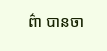ព៌ា បានចា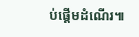ប់ផ្តើមដំណើរ៕